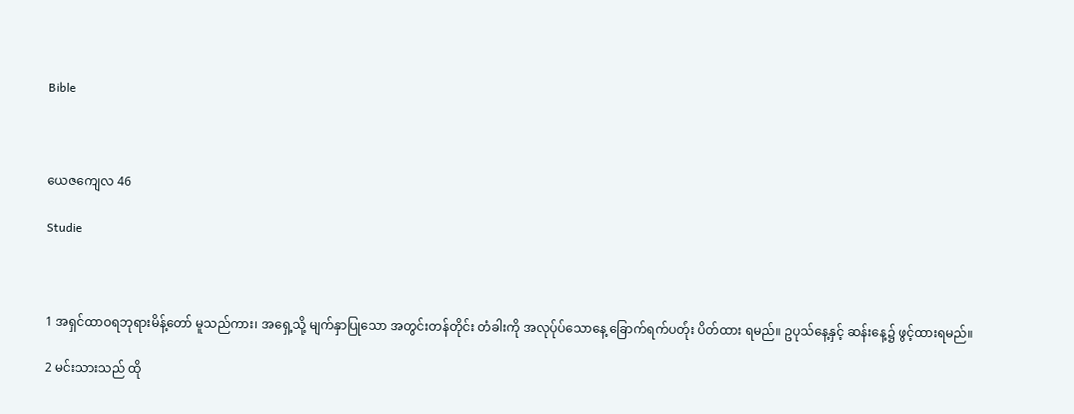Bible



ယေဇကျေလ 46

Studie



1 အရှင်ထာဝရဘုရားမိန့်တော် မူသည်ကား၊ အရှေ့သို့ မျက်နှာပြုသော အတွင်းတန်တိုင်း တံခါးကို အလုပ်ုပ်သောနေ့ ခြောက်ရက်ပတ်ုံး ပိတ်ထား ရမည်။ ဥပုသ်နေ့နှင့် ဆန်းနေ့၌ ဖွင့်ထားရမည်။

2 မင်းသားသည် ထို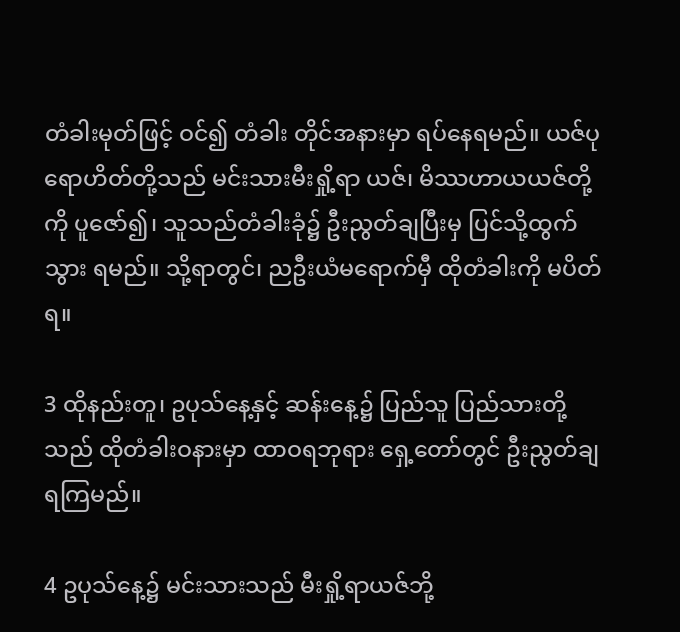တံခါးမုတ်ဖြင့် ဝင်၍ တံခါး တိုင်အနားမှာ ရပ်နေရမည်။ ယဇ်ပုရောဟိတ်တို့သည် မင်းသားမီးရှို့ရာ ယဇ်၊ မိဿဟာယယဇ်တို့ကို ပူဇော်၍၊ သူသည်တံခါးခုံ၌ ဦးညွတ်ချပြီးမှ ပြင်သို့ထွက်သွား ရမည်။ သို့ရာတွင်၊ ညဦးယံမရောက်မှီ ထိုတံခါးကို မပိတ်ရ။

3 ထိုနည်းတူ၊ ဥပုသ်နေ့နှင့် ဆန်းနေ့၌ ပြည်သူ ပြည်သားတို့သည် ထိုတံခါးဝနားမှာ ထာဝရဘုရား ရှေ့တော်တွင် ဦးညွတ်ချရကြမည်။

4 ဥပုသ်နေ့၌ မင်းသားသည် မီးရှို့ရာယဇ်ဘို့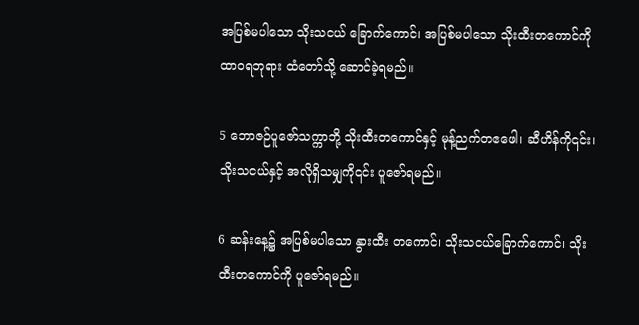အပြစ်မပါသော သိုးသငယ် ခြောက်ကောင်၊ အပြစ်မပါသော သိုးထီးတကောင်ကို ထာဝရဘုရား ထံတော်သို့ ဆောင်ခဲ့ရမည်။

5 ဘောဇဉ်ပူဇော်သက္ကာဘို့ သိုးထီးတကောင်နှင့် မုန့်ညက်တဧဖေါ၊ ဆီဟိန်ကို၎င်း၊ သိုးသငယ်နှင့် အလိုရှိသမျှကို၎င်း ပူဇော်ရမည်။

6 ဆန်းနေ့၌ အပြစ်မပါသော နွားထီး တကောင်၊ သိုးသငယ်ခြောက်ကောင်၊ သိုးထီးတကောင်ကို ပူဇော်ရမည်။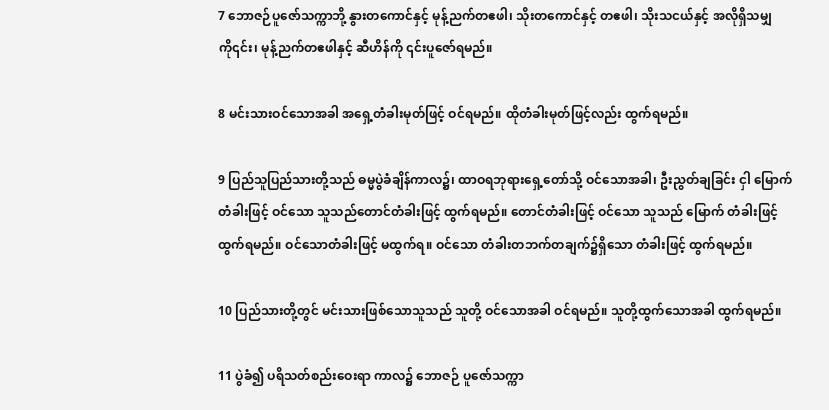7 ဘောဇဉ်ပူဇော်သက္ကာဘို့ နွားတကောင်နှင့် မုန့်ညက်တဧဖါ၊ သိုးတကောင်နှင့် တဧဖါ၊ သိုးသငယ်နှင့် အလိုရှိသမျှကို၎င်း၊ မုန့်ညက်တဧဖါနှင့် ဆီဟိန်ကို ၎င်းပူဇော်ရမည်။

8 မင်းသားဝင်သောအခါ အရှေ့တံခါးမုတ်ဖြင့် ဝင်ရမည်။ ထိုတံခါးမုတ်ဖြင့်လည်း ထွက်ရမည်။

9 ပြည်သူပြည်သားတို့သည် ဓမ္မပွဲခံချိန်ကာလ၌၊ ထာဝရဘုရားရှေ့တော်သို့ ဝင်သောအခါ၊ ဦးညွတ်ချခြင်း ငှါ မြောက်တံခါးဖြင့် ဝင်သော သူသည်တောင်တံခါးဖြင့် ထွက်ရမည်။ တောင်တံခါးဖြင့် ဝင်သော သူသည် မြောက် တံခါးဖြင့် ထွက်ရမည်။ ဝင်သောတံခါးဖြင့် မထွက်ရ။ ဝင်သော တံခါးတဘက်တချက်၌ရှိသော တံခါးဖြင့် ထွက်ရမည်။

10 ပြည်သားတို့တွင် မင်းသားဖြစ်သောသူသည် သူတို့ ဝင်သောအခါ ဝင်ရမည်။ သူတို့ထွက်သောအခါ ထွက်ရမည်။

11 ပွဲခံ၍ ပရိသတ်စည်းဝေးရာ ကာလ၌ ဘောဇဉ် ပူဇော်သက္ကာ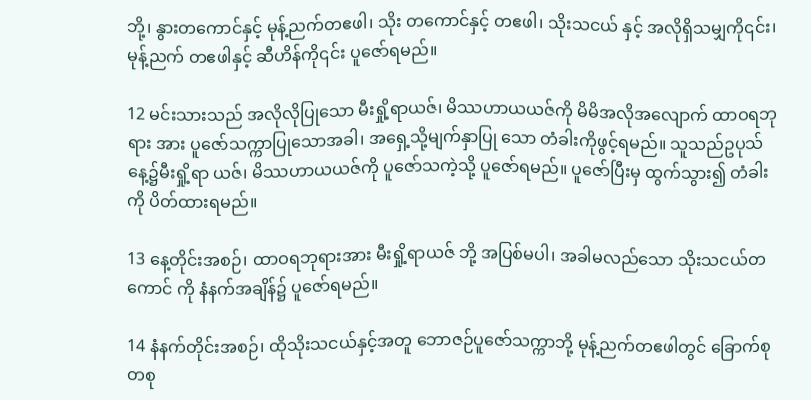ဘို့၊ နွားတကောင်နှင့် မုန့်ညက်တဧဖါ၊ သိုး တကောင်နှင့် တဧဖါ၊ သိုးသငယ် နှင့် အလိုရှိသမျှကို၎င်း၊ မုန့်ညက် တဧဖါနှင့် ဆီဟိန်ကို၎င်း ပူဇော်ရမည်။

12 မင်းသားသည် အလိုလိုပြုသော မီးရှို့ရာယဇ်၊ မိဿဟာယယဇ်ကို မိမိအလိုအလျောက် ထာဝရဘုရား အား ပူဇော်သက္ကာပြုသောအခါ၊ အရှေ့သို့မျက်နှာပြု သော တံခါးကိုဖွင့်ရမည်။ သူသည်ဥပုသ်နေ့၌မီးရှို့ရာ ယဇ်၊ မိဿဟာယယဇ်ကို ပူဇော်သကဲ့သို့ ပူဇော်ရမည်။ ပူဇော်ပြီးမှ ထွက်သွား၍ တံခါးကို ပိတ်ထားရမည်။

13 နေ့တိုင်းအစဉ်၊ ထာဝရဘုရားအား မီးရှို့ရာယဇ် ဘို့ အပြစ်မပါ၊ အခါမလည်သော သိုးသငယ်တကောင် ကို နံနက်အချိန်၌ ပူဇော်ရမည်။

14 နံနက်တိုင်းအစဉ်၊ ထိုသိုးသငယ်နှင့်အတူ ဘောဇဉ်ပူဇော်သက္ကာဘို့ မုန့်ညက်တဧဖါတွင် ခြောက်စု တစု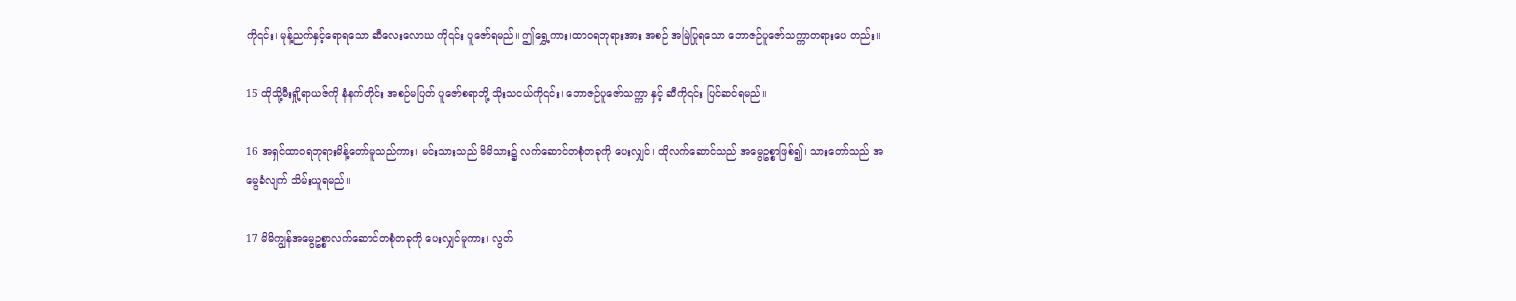ကို၎င်း၊ မုန့်ညက်နှင့်ရောရသော ဆီလေးလောဃ ကို၎င်း ပူဇော်ရမည်။ ဤရွှေ့ကား၊ထာဝရဘုရားအား အစဉ် အမြဲပြုရသော ဘောဇဉ်ပူဇော်သက္ကာတရားပေ တည်း။

15 ထိုသို့မီးရှို့ရာယဇ်ကို နံနက်တိုင်း အစဉ်မပြတ် ပူဇော်စရာဘို့ သိုးသငယ်ကို၎င်း၊ ဘောဇဉ်ပူဇော်သက္ကာ နှင့် ဆီကို၎င်း ပြင်ဆင်ရမည်။

16 အရှင်ထာဝရဘုရားမိန့်တော်မူသည်ကား၊ မင်းသားသည် မိမိသား၌ လက်ဆောင်တစုံတခုကို ပေးလျှင်၊ ထိုလက်ဆောင်သည် အမွေဥစ္စာဖြစ်၍၊ သားတော်သည် အမွေခံလျက် သိမ်းယူရမည်။

17 မိမိကျွန်အမွေဥစ္စာလက်ဆောင်တစုံတခုကို ပေးလျှင်မူကား၊ လွတ်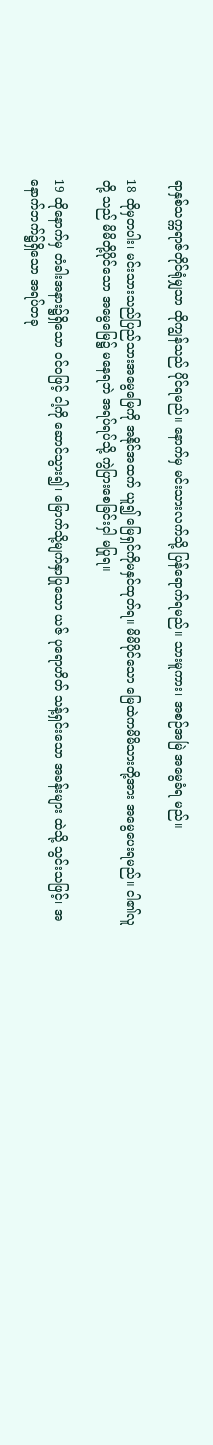ရာနှစ်သက္ကရာဇ်တိုင်ရုံမျှသာ ထိုကျွန်သည် ပိုင်ရမည်။ နောက်မှ မင်းသားလက်သို့ ပြန်ရောက်ရမည်။ သားမူကား၊ အစဉ်အမြဲ အမွေခံရ မည်။

18 ထိုမှတပါး၊ မင်းသားသည်ပြည်သားအမွေမြေကို အနိုင်အထက် ယူ၍ မြေရှင်ကိုမနှင်ထုတ်ရ။ မိမိပိုင်သော မြေထဲကမိမိသားတို့အား အမွေပေးရမည်။ ငါ၏လူတို့ သည် မိမိတို့ပိုင်သော အမွေမြေ၌ မနေရဘဲ အရပ်ရပ်သို့ ကွဲပြားစေခြင်းငှါ မပြုရ။

19 ထိုနောက်မှ တံခါးအနား၌ရှိသော ဝင်ဝဖြင့် ငါ့ကို ဆောင်သွား၍၊ မြောက်သို့မျက်နှာပြုသော ယဇ် ပုရောဟိတ် သန့်ရှင်းသော အခန်းများ ထဲသို့ သွင်းသဖြင့်၊ အနောက်ဘက်၌ရှိသော အရပ်တခု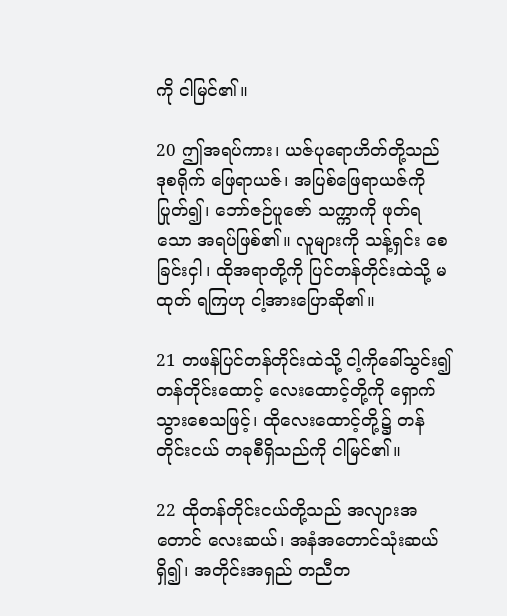ကို ငါမြင်၏။

20 ဤအရပ်ကား၊ ယဇ်ပုရောဟိတ်တို့သည် ဒုစရိုက် ဖြေရာယဇ်၊ အပြစ်ဖြေရာယဇ်ကိုပြုတ်၍၊ ဘော်ဇဉ်ပူဇော် သက္ကာကို ဖုတ်ရသော အရပ်ဖြစ်၏။ လူများကို သန့်ရှင်း စေခြင်းငှါ၊ ထိုအရာတို့ကို ပြင်တန်တိုင်းထဲသို့ မထုတ် ရကြဟု ငါ့အားပြောဆို၏။

21 တဖန်ပြင်တန်တိုင်းထဲသို့ ငါ့ကိုခေါ်သွင်း၍ တန်တိုင်းထောင့် လေးထောင့်တို့ကို ရှောက်သွားစေသဖြင့်၊ ထိုလေးထောင့်တို့၌ တန်တိုင်းငယ် တခုစီရှိသည်ကို ငါမြင်၏။

22 ထိုတန်တိုင်းငယ်တို့သည် အလျားအတောင် လေးဆယ်၊ အနံအတောင်သုံးဆယ်ရှိ၍၊ အတိုင်းအရှည် တညီတ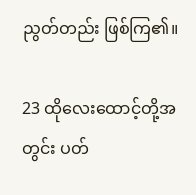ညွတ်တည်း ဖြစ်ကြ၏။

23 ထိုလေးထောင့်တို့အတွင်း ပတ်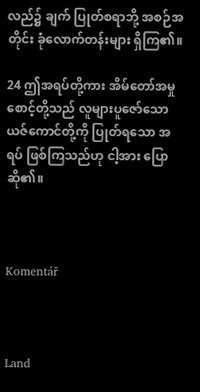လည်၌ ချက် ပြုတ်စရာဘို့ အစဉ်အတိုင်း ခုံလောက်တန်းများ ရှိကြ၏။

24 ဤအရပ်တို့ကား အိမ်တော်အမှုစောင့်တို့သည် လူများပူဇော်သော ယဇ်ကောင်တို့ကို ပြုတ်ရသော အရပ် ဖြစ်ကြသည်ဟု ငါ့အား ပြောဆို၏။



Komentář



Land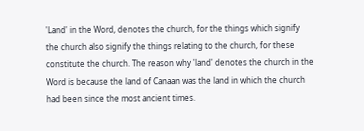'Land' in the Word, denotes the church, for the things which signify the church also signify the things relating to the church, for these constitute the church. The reason why 'land' denotes the church in the Word is because the land of Canaan was the land in which the church had been since the most ancient times.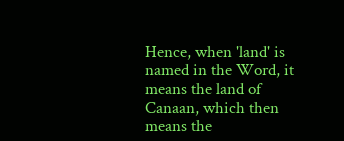Hence, when 'land' is named in the Word, it means the land of Canaan, which then means the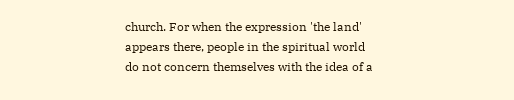church. For when the expression 'the land' appears there, people in the spiritual world do not concern themselves with the idea of a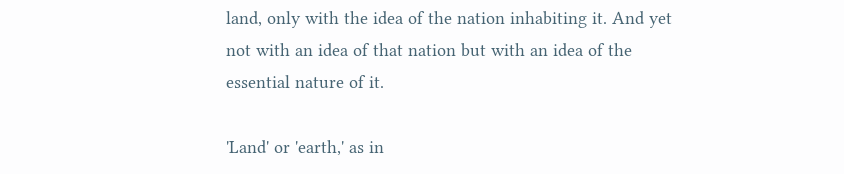land, only with the idea of the nation inhabiting it. And yet not with an idea of that nation but with an idea of the essential nature of it.

'Land' or 'earth,' as in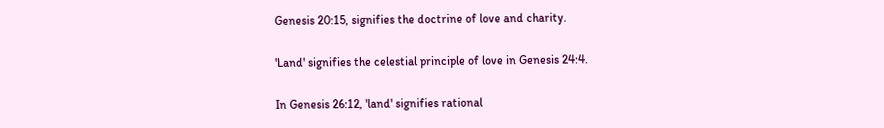Genesis 20:15, signifies the doctrine of love and charity.

'Land' signifies the celestial principle of love in Genesis 24:4.

In Genesis 26:12, 'land' signifies rational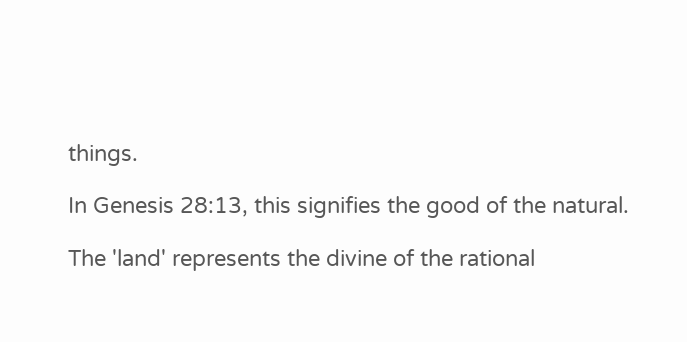things.

In Genesis 28:13, this signifies the good of the natural.

The 'land' represents the divine of the rational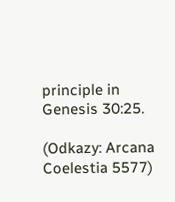principle in Genesis 30:25.

(Odkazy: Arcana Coelestia 5577)